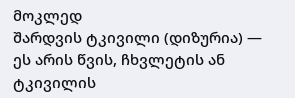მოკლედ
შარდვის ტკივილი (დიზურია) — ეს არის წვის, ჩხვლეტის ან ტკივილის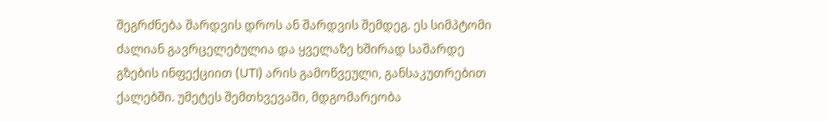შეგრძნება შარდვის დროს ან შარდვის შემდეგ. ეს სიმპტომი ძალიან გავრცელებულია და ყველაზე ხშირად საშარდე გზების ინფექციით (UTI) არის გამოწვეული, განსაკუთრებით ქალებში. უმეტეს შემთხვევაში, მდგომარეობა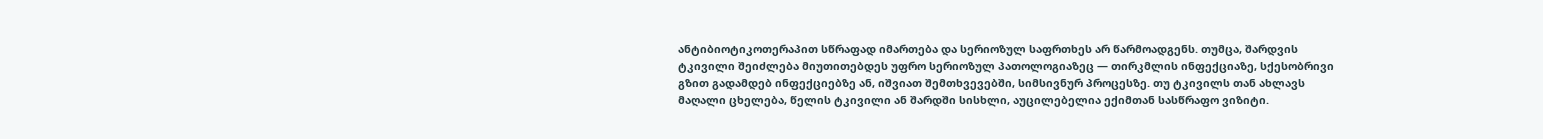ანტიბიოტიკოთერაპით სწრაფად იმართება და სერიოზულ საფრთხეს არ წარმოადგენს. თუმცა, შარდვის ტკივილი შეიძლება მიუთითებდეს უფრო სერიოზულ პათოლოგიაზეც — თირკმლის ინფექციაზე, სქესობრივი გზით გადამდებ ინფექციებზე ან, იშვიათ შემთხვევებში, სიმსივნურ პროცესზე. თუ ტკივილს თან ახლავს მაღალი ცხელება, წელის ტკივილი ან შარდში სისხლი, აუცილებელია ექიმთან სასწრაფო ვიზიტი.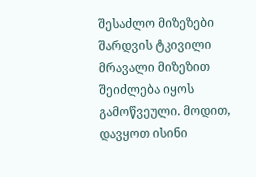შესაძლო მიზეზები
შარდვის ტკივილი მრავალი მიზეზით შეიძლება იყოს გამოწვეული. მოდით, დავყოთ ისინი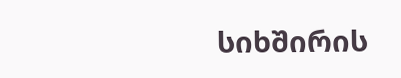სიხშირის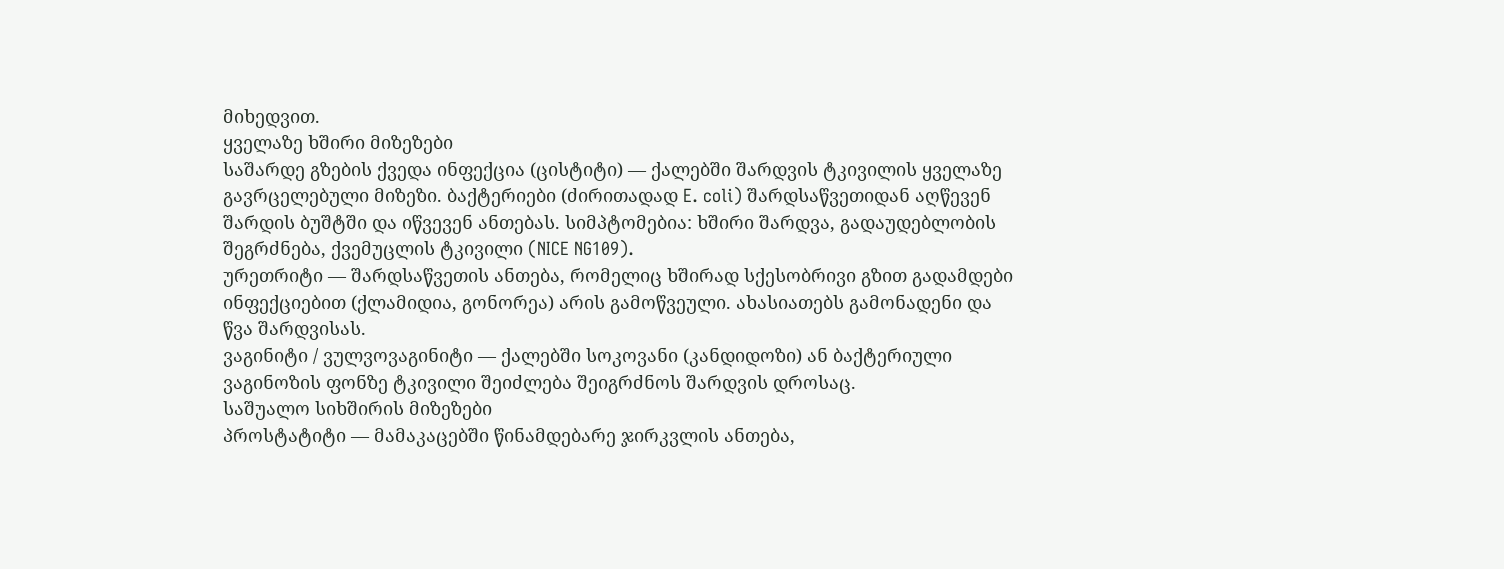მიხედვით.
ყველაზე ხშირი მიზეზები
საშარდე გზების ქვედა ინფექცია (ცისტიტი) — ქალებში შარდვის ტკივილის ყველაზე გავრცელებული მიზეზი. ბაქტერიები (ძირითადად E. coli) შარდსაწვეთიდან აღწევენ შარდის ბუშტში და იწვევენ ანთებას. სიმპტომებია: ხშირი შარდვა, გადაუდებლობის შეგრძნება, ქვემუცლის ტკივილი (NICE NG109).
ურეთრიტი — შარდსაწვეთის ანთება, რომელიც ხშირად სქესობრივი გზით გადამდები ინფექციებით (ქლამიდია, გონორეა) არის გამოწვეული. ახასიათებს გამონადენი და წვა შარდვისას.
ვაგინიტი / ვულვოვაგინიტი — ქალებში სოკოვანი (კანდიდოზი) ან ბაქტერიული ვაგინოზის ფონზე ტკივილი შეიძლება შეიგრძნოს შარდვის დროსაც.
საშუალო სიხშირის მიზეზები
პროსტატიტი — მამაკაცებში წინამდებარე ჯირკვლის ანთება,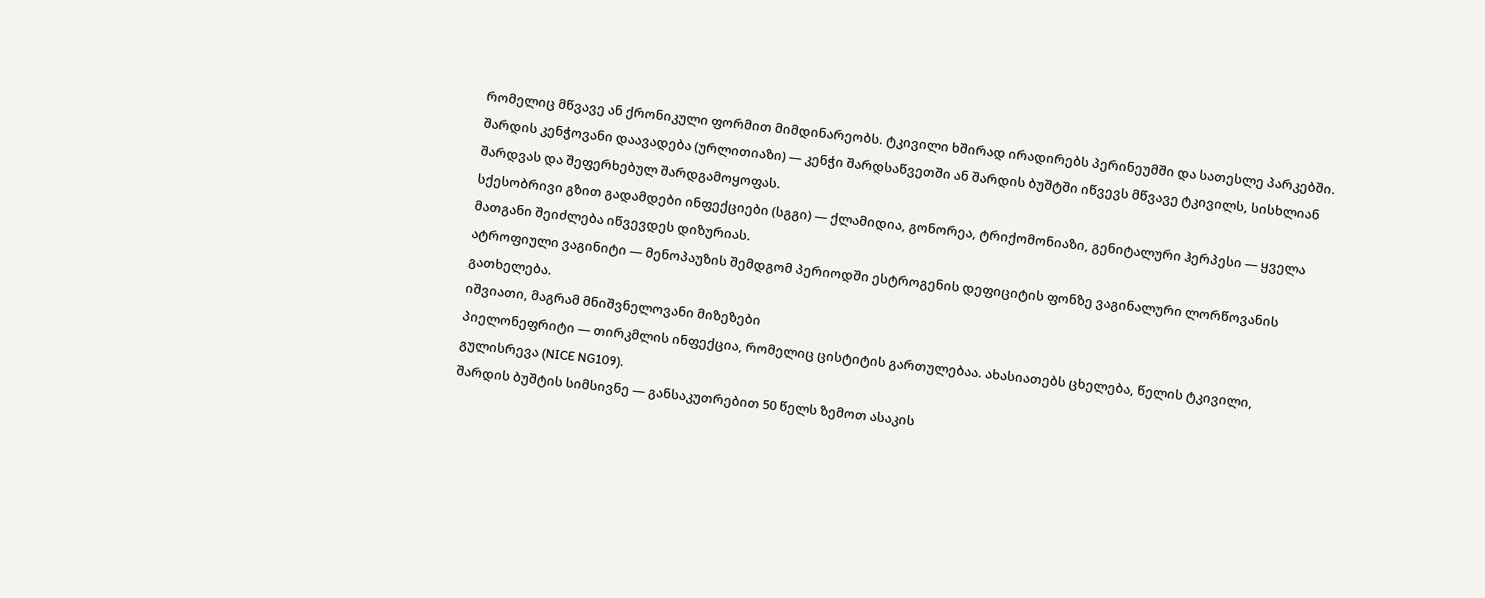რომელიც მწვავე ან ქრონიკული ფორმით მიმდინარეობს. ტკივილი ხშირად ირადირებს პერინეუმში და სათესლე პარკებში.
შარდის კენჭოვანი დაავადება (ურლითიაზი) — კენჭი შარდსაწვეთში ან შარდის ბუშტში იწვევს მწვავე ტკივილს, სისხლიან შარდვას და შეფერხებულ შარდგამოყოფას.
სქესობრივი გზით გადამდები ინფექციები (სგგი) — ქლამიდია, გონორეა, ტრიქომონიაზი, გენიტალური ჰერპესი — ყველა მათგანი შეიძლება იწვევდეს დიზურიას.
ატროფიული ვაგინიტი — მენოპაუზის შემდგომ პერიოდში ესტროგენის დეფიციტის ფონზე ვაგინალური ლორწოვანის გათხელება.
იშვიათი, მაგრამ მნიშვნელოვანი მიზეზები
პიელონეფრიტი — თირკმლის ინფექცია, რომელიც ცისტიტის გართულებაა. ახასიათებს ცხელება, წელის ტკივილი, გულისრევა (NICE NG109).
შარდის ბუშტის სიმსივნე — განსაკუთრებით 50 წელს ზემოთ ასაკის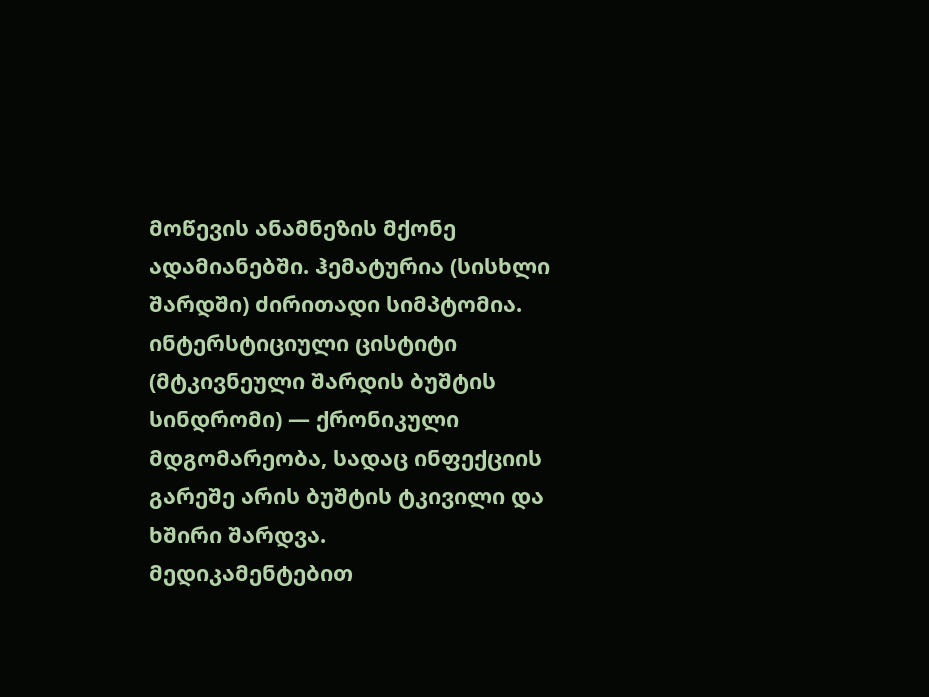მოწევის ანამნეზის მქონე ადამიანებში. ჰემატურია (სისხლი შარდში) ძირითადი სიმპტომია.
ინტერსტიციული ცისტიტი (მტკივნეული შარდის ბუშტის სინდრომი) — ქრონიკული მდგომარეობა, სადაც ინფექციის გარეშე არის ბუშტის ტკივილი და ხშირი შარდვა.
მედიკამენტებით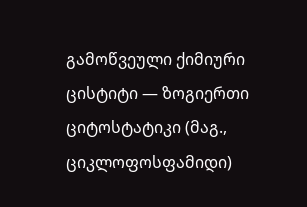გამოწვეული ქიმიური ცისტიტი — ზოგიერთი ციტოსტატიკი (მაგ., ციკლოფოსფამიდი)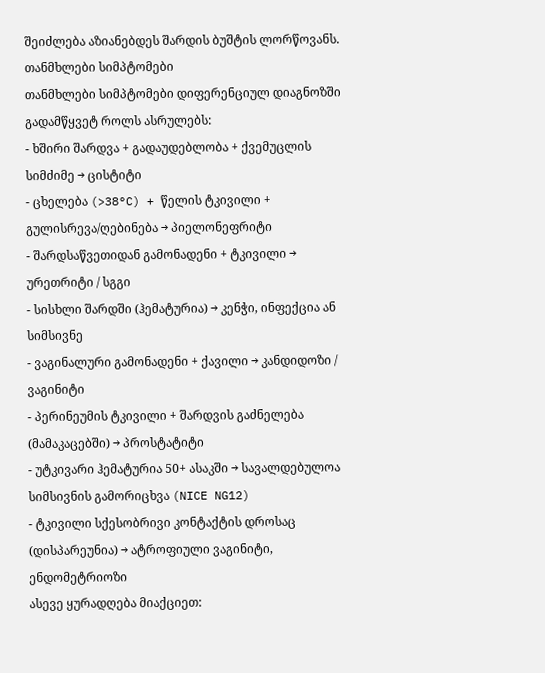შეიძლება აზიანებდეს შარდის ბუშტის ლორწოვანს.
თანმხლები სიმპტომები
თანმხლები სიმპტომები დიფერენციულ დიაგნოზში გადამწყვეტ როლს ასრულებს:
- ხშირი შარდვა + გადაუდებლობა + ქვემუცლის სიმძიმე → ცისტიტი
- ცხელება (>38°C) + წელის ტკივილი + გულისრევა/ღებინება → პიელონეფრიტი
- შარდსაწვეთიდან გამონადენი + ტკივილი → ურეთრიტი / სგგი
- სისხლი შარდში (ჰემატურია) → კენჭი, ინფექცია ან სიმსივნე
- ვაგინალური გამონადენი + ქავილი → კანდიდოზი / ვაგინიტი
- პერინეუმის ტკივილი + შარდვის გაძნელება (მამაკაცებში) → პროსტატიტი
- უტკივარი ჰემატურია 50+ ასაკში → სავალდებულოა სიმსივნის გამორიცხვა (NICE NG12)
- ტკივილი სქესობრივი კონტაქტის დროსაც (დისპარეუნია) → ატროფიული ვაგინიტი, ენდომეტრიოზი
ასევე ყურადღება მიაქციეთ: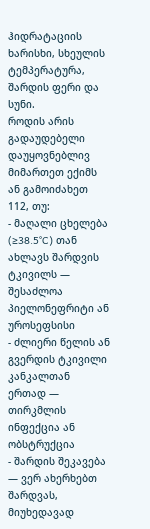ჰიდრატაციის ხარისხი, სხეულის ტემპერატურა, შარდის ფერი და სუნი.
როდის არის გადაუდებელი
დაუყოვნებლივ მიმართეთ ექიმს ან გამოიძახეთ 112, თუ:
- მაღალი ცხელება (≥38.5°C) თან ახლავს შარდვის ტკივილს — შესაძლოა პიელონეფრიტი ან უროსეფსისი
- ძლიერი წელის ან გვერდის ტკივილი კანკალთან ერთად — თირკმლის ინფექცია ან ობსტრუქცია
- შარდის შეკავება — ვერ ახერხებთ შარდვას, მიუხედავად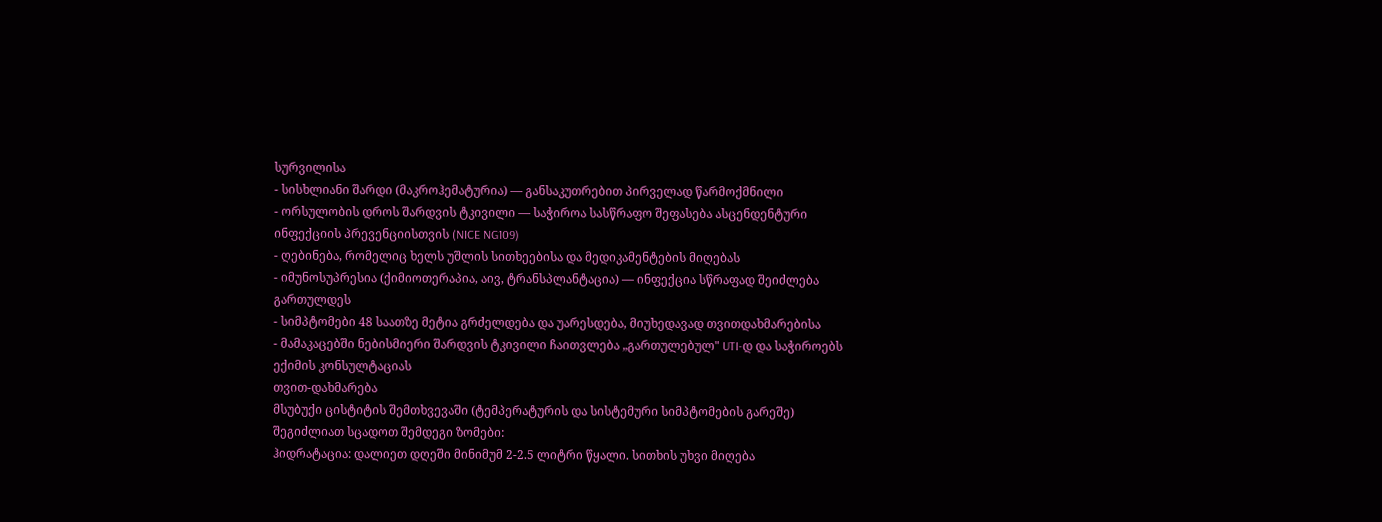სურვილისა
- სისხლიანი შარდი (მაკროჰემატურია) — განსაკუთრებით პირველად წარმოქმნილი
- ორსულობის დროს შარდვის ტკივილი — საჭიროა სასწრაფო შეფასება ასცენდენტური ინფექციის პრევენციისთვის (NICE NG109)
- ღებინება, რომელიც ხელს უშლის სითხეებისა და მედიკამენტების მიღებას
- იმუნოსუპრესია (ქიმიოთერაპია, აივ, ტრანსპლანტაცია) — ინფექცია სწრაფად შეიძლება გართულდეს
- სიმპტომები 48 საათზე მეტია გრძელდება და უარესდება, მიუხედავად თვითდახმარებისა
- მამაკაცებში ნებისმიერი შარდვის ტკივილი ჩაითვლება „გართულებულ" UTI-დ და საჭიროებს ექიმის კონსულტაციას
თვით-დახმარება
მსუბუქი ცისტიტის შემთხვევაში (ტემპერატურის და სისტემური სიმპტომების გარეშე) შეგიძლიათ სცადოთ შემდეგი ზომები:
ჰიდრატაცია: დალიეთ დღეში მინიმუმ 2-2.5 ლიტრი წყალი. სითხის უხვი მიღება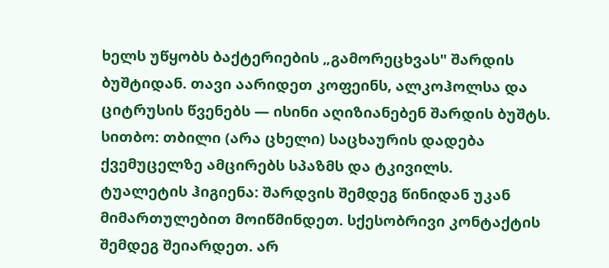ხელს უწყობს ბაქტერიების „გამორეცხვას" შარდის ბუშტიდან. თავი აარიდეთ კოფეინს, ალკოჰოლსა და ციტრუსის წვენებს — ისინი აღიზიანებენ შარდის ბუშტს.
სითბო: თბილი (არა ცხელი) საცხაურის დადება ქვემუცელზე ამცირებს სპაზმს და ტკივილს.
ტუალეტის ჰიგიენა: შარდვის შემდეგ წინიდან უკან მიმართულებით მოიწმინდეთ. სქესობრივი კონტაქტის შემდეგ შეიარდეთ. არ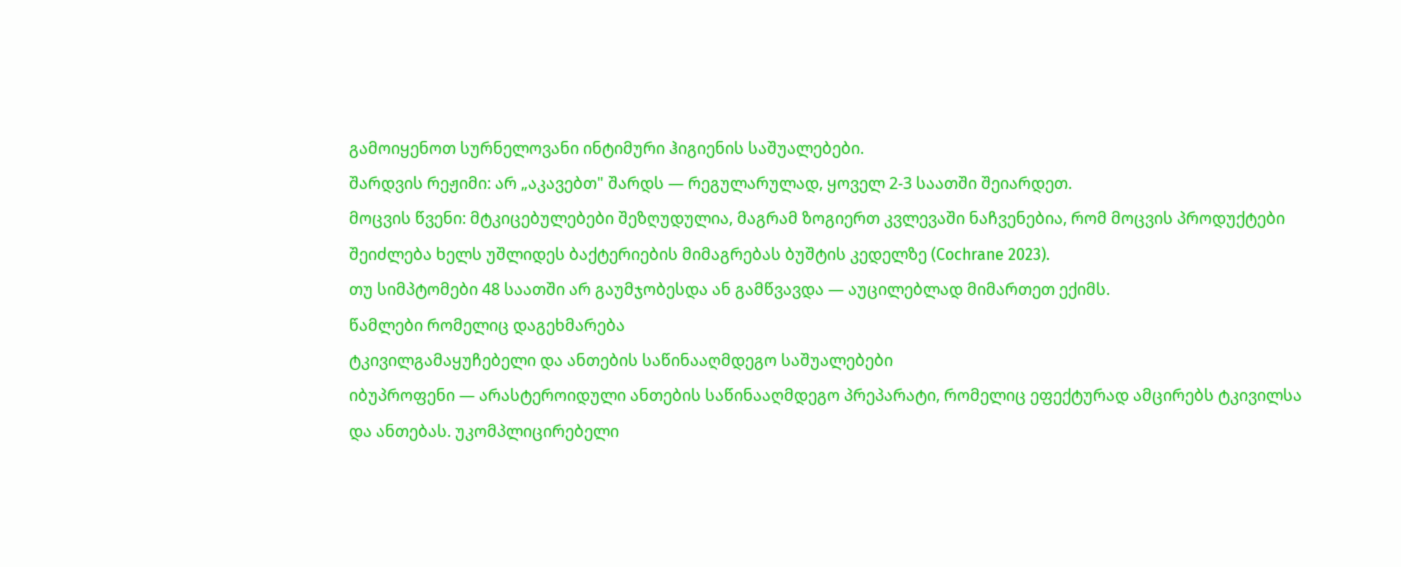გამოიყენოთ სურნელოვანი ინტიმური ჰიგიენის საშუალებები.
შარდვის რეჟიმი: არ „აკავებთ" შარდს — რეგულარულად, ყოველ 2-3 საათში შეიარდეთ.
მოცვის წვენი: მტკიცებულებები შეზღუდულია, მაგრამ ზოგიერთ კვლევაში ნაჩვენებია, რომ მოცვის პროდუქტები შეიძლება ხელს უშლიდეს ბაქტერიების მიმაგრებას ბუშტის კედელზე (Cochrane 2023).
თუ სიმპტომები 48 საათში არ გაუმჯობესდა ან გამწვავდა — აუცილებლად მიმართეთ ექიმს.
წამლები რომელიც დაგეხმარება
ტკივილგამაყუჩებელი და ანთების საწინააღმდეგო საშუალებები
იბუპროფენი — არასტეროიდული ანთების საწინააღმდეგო პრეპარატი, რომელიც ეფექტურად ამცირებს ტკივილსა და ანთებას. უკომპლიცირებელი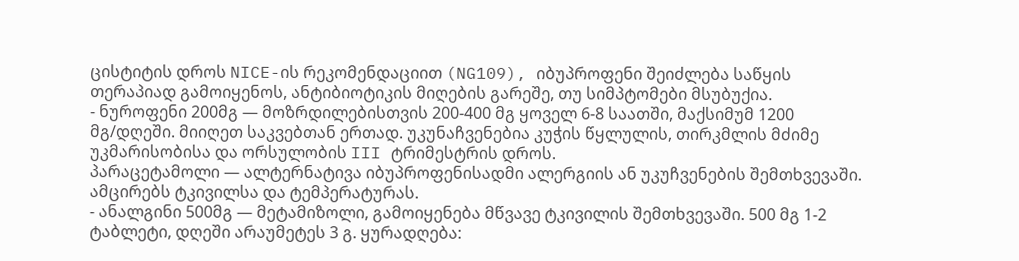ცისტიტის დროს NICE-ის რეკომენდაციით (NG109), იბუპროფენი შეიძლება საწყის თერაპიად გამოიყენოს, ანტიბიოტიკის მიღების გარეშე, თუ სიმპტომები მსუბუქია.
- ნუროფენი 200მგ — მოზრდილებისთვის 200-400 მგ ყოველ 6-8 საათში, მაქსიმუმ 1200 მგ/დღეში. მიიღეთ საკვებთან ერთად. უკუნაჩვენებია კუჭის წყლულის, თირკმლის მძიმე უკმარისობისა და ორსულობის III ტრიმესტრის დროს.
პარაცეტამოლი — ალტერნატივა იბუპროფენისადმი ალერგიის ან უკუჩვენების შემთხვევაში. ამცირებს ტკივილსა და ტემპერატურას.
- ანალგინი 500მგ — მეტამიზოლი, გამოიყენება მწვავე ტკივილის შემთხვევაში. 500 მგ 1-2 ტაბლეტი, დღეში არაუმეტეს 3 გ. ყურადღება: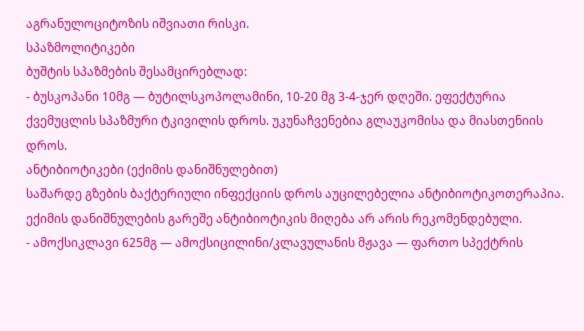აგრანულოციტოზის იშვიათი რისკი.
სპაზმოლიტიკები
ბუშტის სპაზმების შესამცირებლად:
- ბუსკოპანი 10მგ — ბუტილსკოპოლამინი, 10-20 მგ 3-4-ჯერ დღეში. ეფექტურია ქვემუცლის სპაზმური ტკივილის დროს. უკუნაჩვენებია გლაუკომისა და მიასთენიის დროს.
ანტიბიოტიკები (ექიმის დანიშნულებით)
საშარდე გზების ბაქტერიული ინფექციის დროს აუცილებელია ანტიბიოტიკოთერაპია. ექიმის დანიშნულების გარეშე ანტიბიოტიკის მიღება არ არის რეკომენდებული.
- ამოქსიკლავი 625მგ — ამოქსიცილინი/კლავულანის მჟავა — ფართო სპექტრის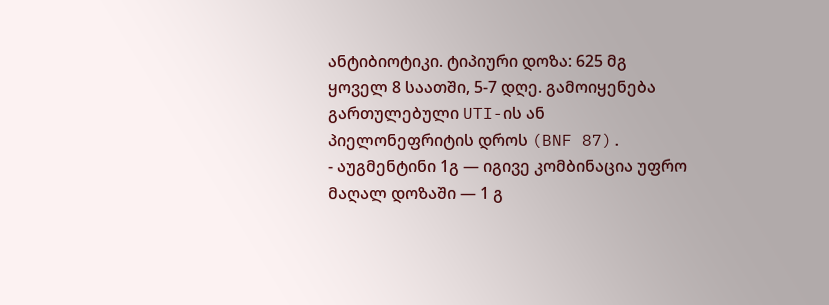ანტიბიოტიკი. ტიპიური დოზა: 625 მგ ყოველ 8 საათში, 5-7 დღე. გამოიყენება გართულებული UTI-ის ან პიელონეფრიტის დროს (BNF 87).
- აუგმენტინი 1გ — იგივე კომბინაცია უფრო მაღალ დოზაში — 1 გ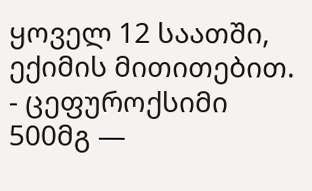ყოველ 12 საათში, ექიმის მითითებით.
- ცეფუროქსიმი 500მგ —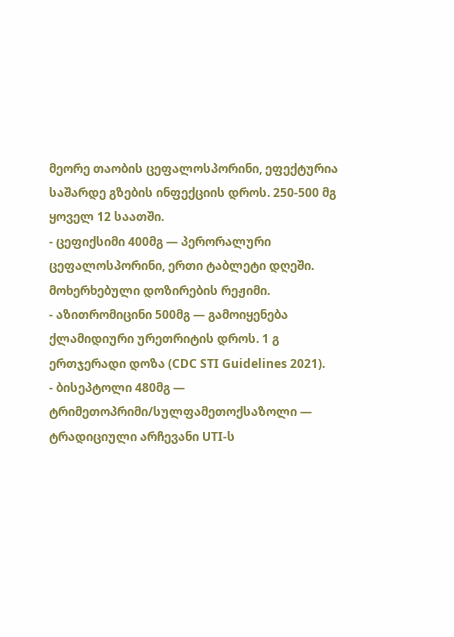მეორე თაობის ცეფალოსპორინი, ეფექტურია საშარდე გზების ინფექციის დროს. 250-500 მგ ყოველ 12 საათში.
- ცეფიქსიმი 400მგ — პერორალური ცეფალოსპორინი, ერთი ტაბლეტი დღეში. მოხერხებული დოზირების რეჟიმი.
- აზითრომიცინი 500მგ — გამოიყენება ქლამიდიური ურეთრიტის დროს. 1 გ ერთჯერადი დოზა (CDC STI Guidelines 2021).
- ბისეპტოლი 480მგ — ტრიმეთოპრიმი/სულფამეთოქსაზოლი — ტრადიციული არჩევანი UTI-ს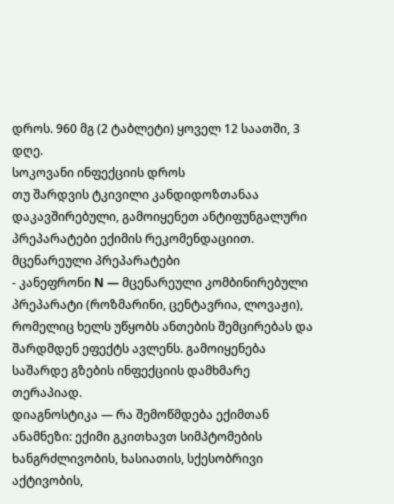დროს. 960 მგ (2 ტაბლეტი) ყოველ 12 საათში, 3 დღე.
სოკოვანი ინფექციის დროს
თუ შარდვის ტკივილი კანდიდოზთანაა დაკავშირებული, გამოიყენეთ ანტიფუნგალური პრეპარატები ექიმის რეკომენდაციით.
მცენარეული პრეპარატები
- კანეფრონი N — მცენარეული კომბინირებული პრეპარატი (როზმარინი, ცენტავრია, ლოვაჟი), რომელიც ხელს უწყობს ანთების შემცირებას და შარდმდენ ეფექტს ავლენს. გამოიყენება საშარდე გზების ინფექციის დამხმარე თერაპიად.
დიაგნოსტიკა — რა შემოწმდება ექიმთან
ანამნეზი: ექიმი გკითხავთ სიმპტომების ხანგრძლივობის, ხასიათის, სქესობრივი აქტივობის,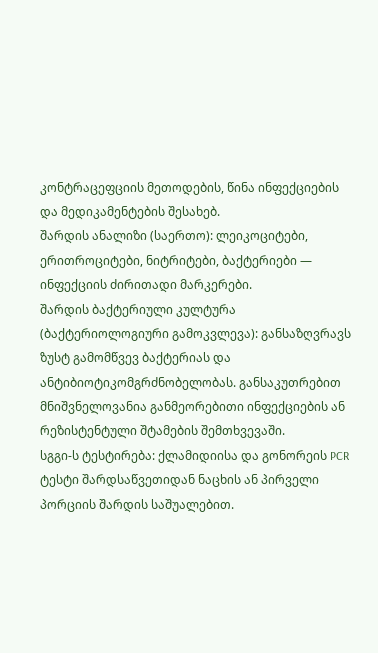კონტრაცეფციის მეთოდების, წინა ინფექციების და მედიკამენტების შესახებ.
შარდის ანალიზი (საერთო): ლეიკოციტები, ერითროციტები, ნიტრიტები, ბაქტერიები — ინფექციის ძირითადი მარკერები.
შარდის ბაქტერიული კულტურა (ბაქტერიოლოგიური გამოკვლევა): განსაზღვრავს ზუსტ გამომწვევ ბაქტერიას და ანტიბიოტიკომგრძნობელობას. განსაკუთრებით მნიშვნელოვანია განმეორებითი ინფექციების ან რეზისტენტული შტამების შემთხვევაში.
სგგი-ს ტესტირება: ქლამიდიისა და გონორეის PCR ტესტი შარდსაწვეთიდან ნაცხის ან პირველი პორციის შარდის საშუალებით.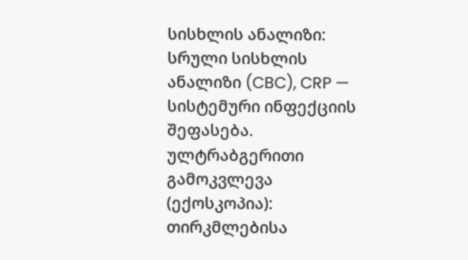სისხლის ანალიზი: სრული სისხლის ანალიზი (CBC), CRP — სისტემური ინფექციის შეფასება.
ულტრაბგერითი გამოკვლევა (ექოსკოპია): თირკმლებისა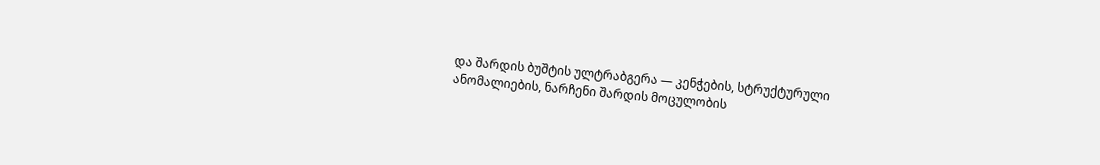და შარდის ბუშტის ულტრაბგერა — კენჭების, სტრუქტურული ანომალიების, ნარჩენი შარდის მოცულობის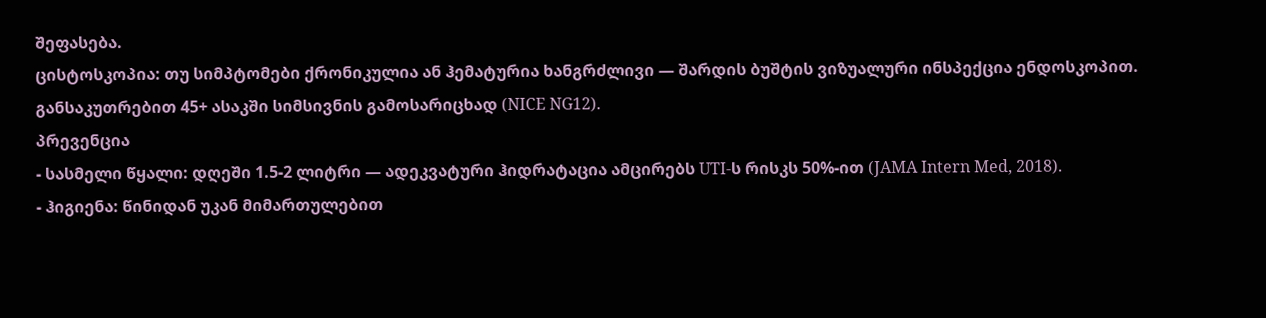შეფასება.
ცისტოსკოპია: თუ სიმპტომები ქრონიკულია ან ჰემატურია ხანგრძლივი — შარდის ბუშტის ვიზუალური ინსპექცია ენდოსკოპით. განსაკუთრებით 45+ ასაკში სიმსივნის გამოსარიცხად (NICE NG12).
პრევენცია
- სასმელი წყალი: დღეში 1.5-2 ლიტრი — ადეკვატური ჰიდრატაცია ამცირებს UTI-ს რისკს 50%-ით (JAMA Intern Med, 2018).
- ჰიგიენა: წინიდან უკან მიმართულებით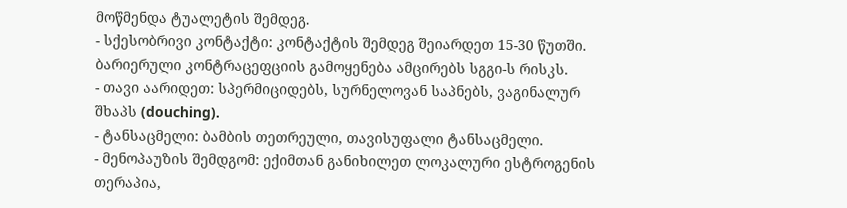მოწმენდა ტუალეტის შემდეგ.
- სქესობრივი კონტაქტი: კონტაქტის შემდეგ შეიარდეთ 15-30 წუთში. ბარიერული კონტრაცეფციის გამოყენება ამცირებს სგგი-ს რისკს.
- თავი აარიდეთ: სპერმიციდებს, სურნელოვან საპნებს, ვაგინალურ შხაპს (douching).
- ტანსაცმელი: ბამბის თეთრეული, თავისუფალი ტანსაცმელი.
- მენოპაუზის შემდგომ: ექიმთან განიხილეთ ლოკალური ესტროგენის თერაპია,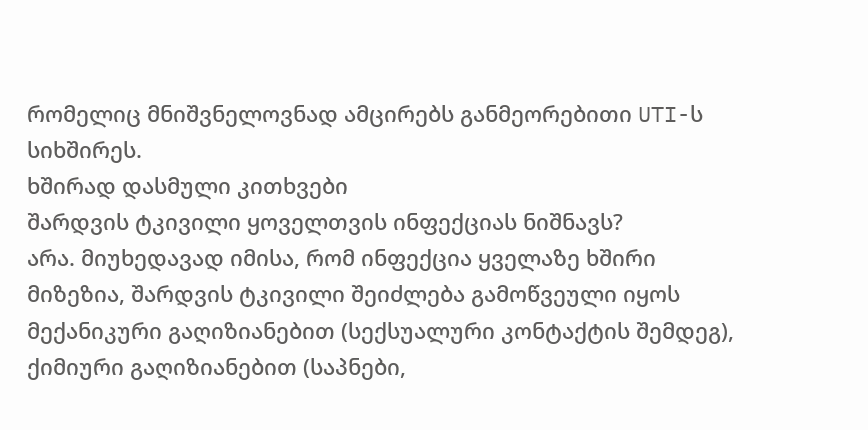რომელიც მნიშვნელოვნად ამცირებს განმეორებითი UTI-ს სიხშირეს.
ხშირად დასმული კითხვები
შარდვის ტკივილი ყოველთვის ინფექციას ნიშნავს?
არა. მიუხედავად იმისა, რომ ინფექცია ყველაზე ხშირი მიზეზია, შარდვის ტკივილი შეიძლება გამოწვეული იყოს მექანიკური გაღიზიანებით (სექსუალური კონტაქტის შემდეგ), ქიმიური გაღიზიანებით (საპნები,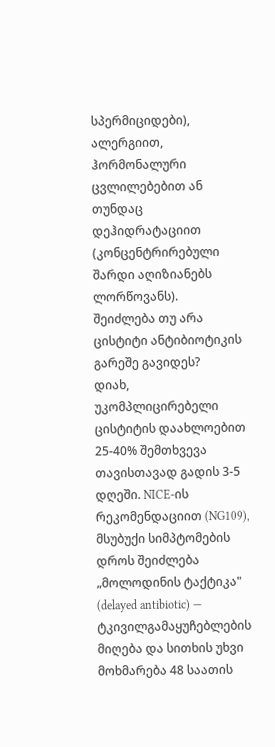სპერმიციდები), ალერგიით, ჰორმონალური ცვლილებებით ან თუნდაც დეჰიდრატაციით (კონცენტრირებული შარდი აღიზიანებს ლორწოვანს).
შეიძლება თუ არა ცისტიტი ანტიბიოტიკის გარეშე გავიდეს?
დიახ, უკომპლიცირებელი ცისტიტის დაახლოებით 25-40% შემთხვევა თავისთავად გადის 3-5 დღეში. NICE-ის რეკომენდაციით (NG109), მსუბუქი სიმპტომების დროს შეიძლება „მოლოდინის ტაქტიკა" (delayed antibiotic) — ტკივილგამაყუჩებლების მიღება და სითხის უხვი მოხმარება 48 საათის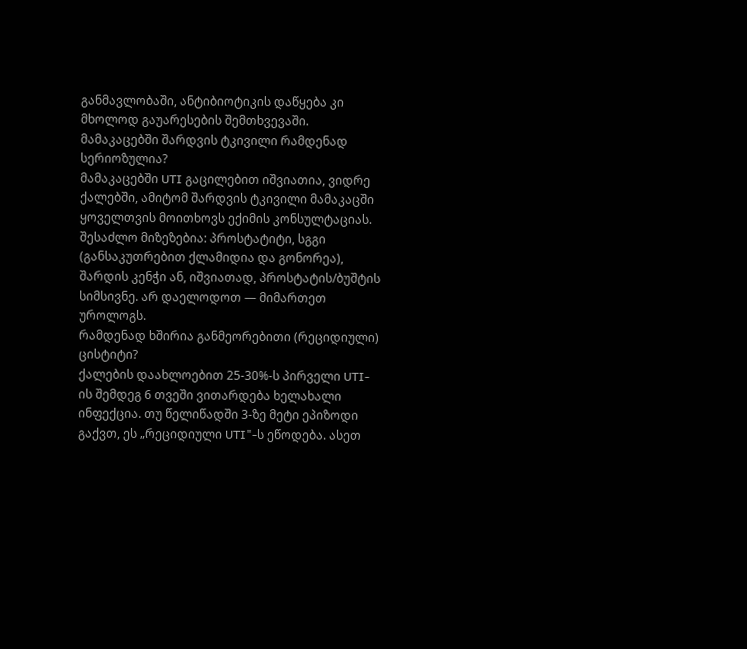განმავლობაში, ანტიბიოტიკის დაწყება კი მხოლოდ გაუარესების შემთხვევაში.
მამაკაცებში შარდვის ტკივილი რამდენად სერიოზულია?
მამაკაცებში UTI გაცილებით იშვიათია, ვიდრე ქალებში, ამიტომ შარდვის ტკივილი მამაკაცში ყოველთვის მოითხოვს ექიმის კონსულტაციას. შესაძლო მიზეზებია: პროსტატიტი, სგგი (განსაკუთრებით ქლამიდია და გონორეა), შარდის კენჭი ან, იშვიათად, პროსტატის/ბუშტის სიმსივნე. არ დაელოდოთ — მიმართეთ უროლოგს.
რამდენად ხშირია განმეორებითი (რეციდიული) ცისტიტი?
ქალების დაახლოებით 25-30%-ს პირველი UTI-ის შემდეგ 6 თვეში ვითარდება ხელახალი ინფექცია. თუ წელიწადში 3-ზე მეტი ეპიზოდი გაქვთ, ეს „რეციდიული UTI"-ს ეწოდება. ასეთ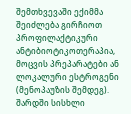შემთხვევაში ექიმმა შეიძლება გირჩიოთ პროფილაქტიკური ანტიბიოტიკოთერაპია, მოცვის პრეპარატები ან ლოკალური ესტროგენი (მენოპაუზის შემდეგ).
შარდში სისხლი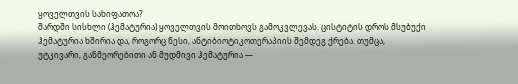ყოველთვის სახიფათოა?
შარდში სისხლი (ჰემატურია) ყოველთვის მოითხოვს გამოკვლევას. ცისტიტის დროს მსუბუქი ჰემატურია ხშირია და, როგორც წესი, ანტიბიოტიკოთერაპიის შემდეგ ქრება. თუმცა, უტკივარი, განმეორებითი ან მუდმივი ჰემატურია —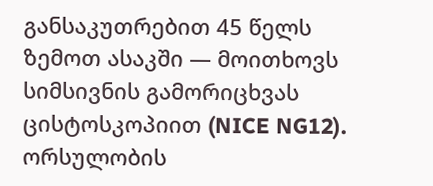განსაკუთრებით 45 წელს ზემოთ ასაკში — მოითხოვს სიმსივნის გამორიცხვას ცისტოსკოპიით (NICE NG12).
ორსულობის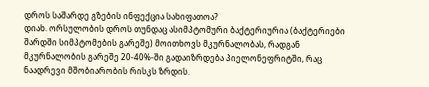დროს საშარდე გზების ინფექცია სახიფათოა?
დიახ. ორსულობის დროს თუნდაც ასიმპტომური ბაქტერიურია (ბაქტერიები შარდში სიმპტომების გარეშე) მოითხოვს მკურნალობას, რადგან მკურნალობის გარეშე 20-40%-ში გადაიზრდება პიელონეფრიტში, რაც ნაადრევი მშობიარობის რისკს ზრდის.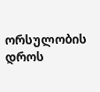ორსულობის დროს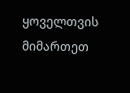ყოველთვის მიმართეთ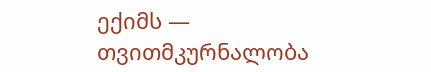ექიმს — თვითმკურნალობა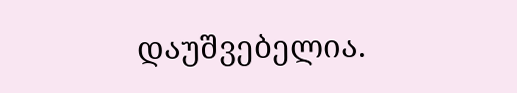დაუშვებელია.